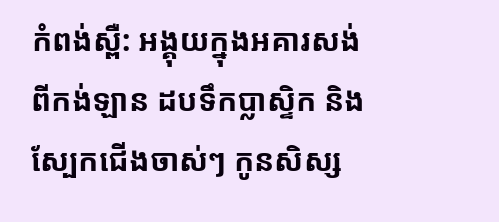កំពង់ស្ពឺ: អង្គុយក្នុងអគារសង់ពីកង់ឡាន ដបទឹកប្លាស្ទិក និងស្បែកជើងចាស់ៗ កូនសិស្ស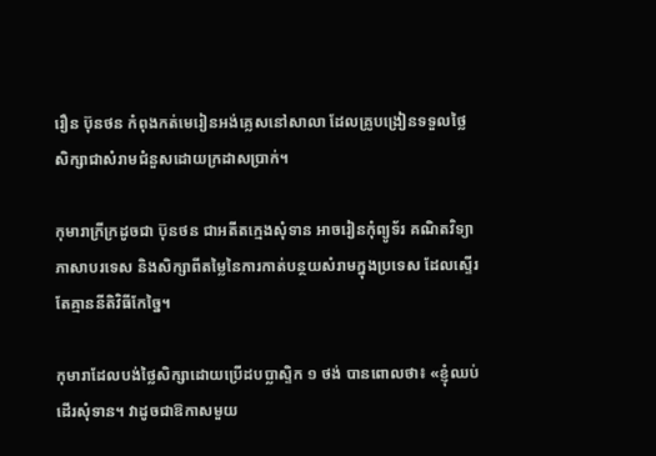រឿន ប៊ុនថន កំពុងកត់មេរៀនអង់គ្លេសនៅសាលា ដែលគ្រូបង្រៀនទទួលថ្លៃសិក្សាជាសំរាមជំនួសដោយក្រដាសប្រាក់។

កុមារាក្រីក្រដូចជា ប៊ុនថន ជាអតីតក្មេងសុំទាន អាចរៀនកុំព្យូទ័រ គណិតវិទ្យា ភាសាបរទេស និងសិក្សាពីតម្លៃនៃការកាត់បន្ថយសំរាមក្នុងប្រទេស ដែលស្ទើរតែគ្មាននីតិវិធីកែច្នៃ។

កុមារាដែលបង់ថ្លៃសិក្សាដោយប្រើដបប្លាស្ទិក ១ ថង់ បានពោលថា៖ «ខ្ញុំឈប់ដើរសុំទាន។ វាដូចជាឱកាសមួយ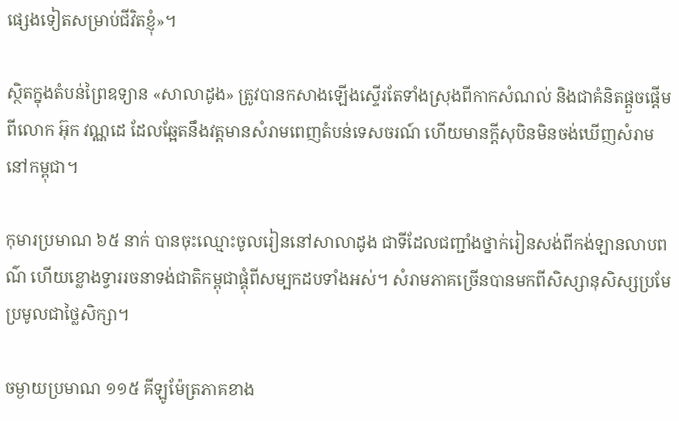ផ្សេងទៀតសម្រាប់ជីវិតខ្ញុំ»។

ស្ថិតក្នុងតំបន់ព្រៃឧទ្យាន «សាលាដូង» ត្រូវបានកសាងឡើងស្ទើរតែទាំងស្រុងពីកាកសំណល់ និងជាគំនិតផ្ដួចផ្ដើមពីលោក អ៊ុក វណ្ណដេ ដែលឆ្អែតនឹងវត្តមានសំរាមពេញតំបន់ទេសចរណ៍ ហើយមានក្ដីសុបិនមិនចង់ឃើញសំរាមនៅកម្ពុជា។

កុមារប្រមាណ ៦៥ នាក់ បានចុះឈ្មោះចូលរៀននៅសាលាដូង ជាទីដែលជញ្ជាំងថ្នាក់រៀនសង់ពីកង់ឡានលាបពណ៌ ហើយខ្លោងទ្វាររចនាទង់ជាតិកម្ពុជាផ្គុំពីសម្បកដបទាំងអស់។ សំរាមភាគច្រើនបានមកពីសិស្សានុសិស្សប្រមែប្រមូលជាថ្លៃសិក្សា។

ចម្ងាយប្រមាណ ១១៥ គីឡូម៉ែត្រភាគខាង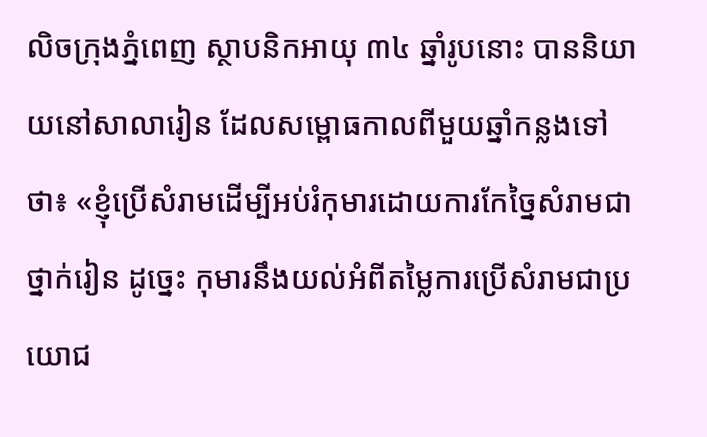លិចក្រុងភ្នំពេញ ស្ថាបនិកអាយុ ៣៤ ឆ្នាំរូបនោះ បាននិយាយនៅសាលារៀន ដែលសម្ពោធកាលពីមួយឆ្នាំកន្លងទៅថា៖ «ខ្ញុំប្រើសំរាមដើម្បីអប់រំកុមារដោយការកែច្នៃសំរាមជាថ្នាក់រៀន ដូច្នេះ កុមារនឹងយល់អំពីតម្លៃការប្រើសំរាមជាប្រយោជ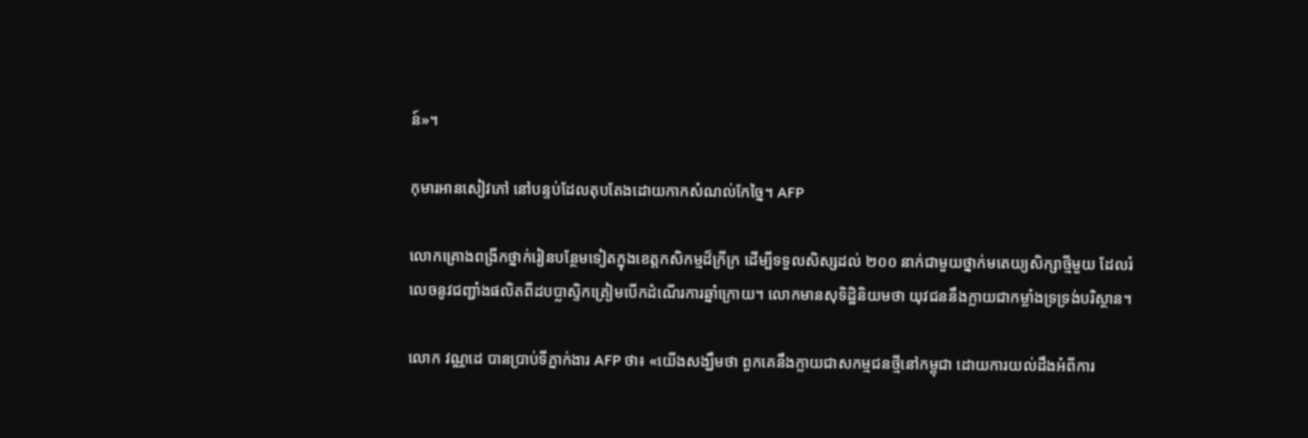ន៍»។

កុមារអានសៀវភៅ នៅបន្ទប់ដែលតុបតែងដោយកាកសំណល់កែច្នៃ។ AFP

លោកគ្រោងពង្រីកថ្នាក់រៀនបន្ថែមទៀតក្នុងខេត្ដកសិកម្មដ៏ក្រីក្រ ដើម្បីទទួលសិស្សដល់ ២០០ នាក់ជាមួយថ្នាក់មតេយ្យសិក្សាថ្មីមួយ ដែលរំលេចនូវជញ្ជាំងផលិតពីដបប្លាស្ទិកត្រៀមបើកដំណើរការឆ្នាំក្រោយ។ លោកមានសុទិដ្ឋិនិយមថា យុវជននឹងក្លាយជាកម្លាំងទ្រទ្រង់បរិស្ថាន។

លោក វណ្ណដេ បានប្រាប់ទីភ្នាក់ងារ AFP ថា៖ «យើងសង្ឃឹមថា ពួកគេនឹងក្លាយជាសកម្មជនថ្មីនៅកម្ពុជា ដោយការយល់ដឹងអំពីការ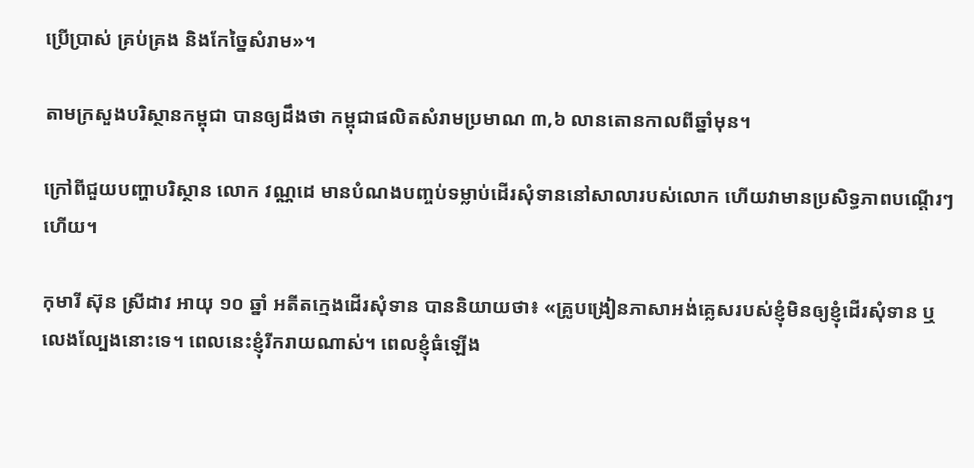ប្រើប្រាស់ គ្រប់គ្រង និងកែច្នៃសំរាម»។

តាមក្រសួងបរិស្ថានកម្ពុជា បានឲ្យដឹងថា កម្ពុជាផលិតសំរាមប្រមាណ ៣,៦ លានតោនកាលពីឆ្នាំមុន។

ក្រៅពីជួយបញ្ហាបរិស្ថាន លោក វណ្ណដេ មានបំណងបញ្ចប់ទម្លាប់ដើរសុំទាននៅសាលារបស់លោក ហើយវាមានប្រសិទ្ធភាពបណ្ដើរៗហើយ។

កុមារី ស៊ុន ស្រីដាវ អាយុ ១០ ឆ្នាំ អតីតក្មេងដើរសុំទាន បាននិយាយថា៖ «គ្រូបង្រៀនភាសាអង់គ្លេសរបស់ខ្ញុំមិនឲ្យខ្ញុំដើរសុំទាន ឬលេងល្បែងនោះទេ។ ពេលនេះខ្ញុំរីករាយណាស់។ ពេលខ្ញុំធំឡើង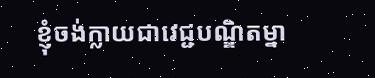ខ្ញុំចង់ក្លាយជាវេជ្ជបណ្ឌិតម្នា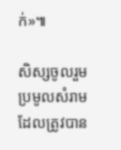ក់»៕

សិស្សចូលរួមប្រមូលសំរាម ដែលត្រូវបាន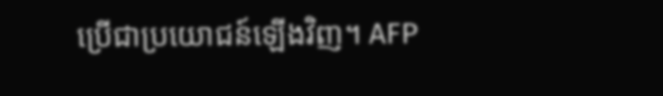ប្រើជាប្រយោជន៍ឡើងវិញ។ AFP